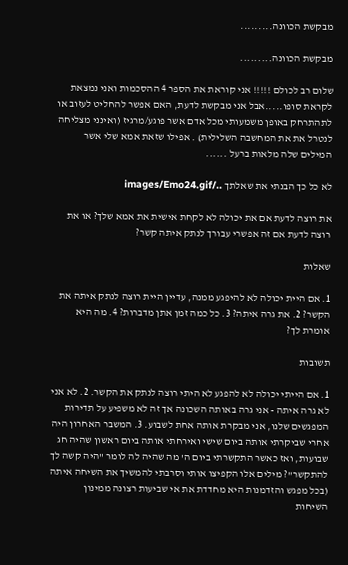מבקשת הכוונה.........

מבקשת הכוונה.........

שלום רב לכולם !!!!! אני קוראת את הספר 4 ההסכמות ואני נמצאת לקראת סופו.....אבל אני מבקשת לדעת, האם אפשר להחליט לעזוב או לתהתרחק באופן משמעותי מכל אדם אשר פוגע/מרגיז (ואינני מצליחה לנטרל את את המחשבה השלילית) . אפילו שזאת אמא שלי אשר המילים שלה מלאות ברעל ......

לא כל כך הבנתי את שאלתך ../images/Emo24.gif

את רוצה לדעת אם את יכולה לא לקחת אישית את אמא שלך? או את רוצה לדעת אם זה אפשרי עבורך לנתק איתה קשר?

שאלות

1. אם היית יכולה לא להיפגע ממנה, עדיין היית רוצה לנתק איתה את הקשר? 2. את גרה איתה? 3. כל כמה זמן אתן מדברות? 4. מה היא אומרת לך?

תשובות

1. אם הייתי יכולה לא להפגע לא היתי רוצה לנתק את הקשר. 2. לא אני לא גרה איתה - אני גרה באותה השכונה אך זה לא משפיע על תדירות המפגשים שלנו, אני מבקרת אותה אחת לשבוע. 3. המשבר האחרון היה אחרי שביקרתי אותה ביום שישי ואירחתי אותה ביום ראשון שהיה חג שבועות, ואז כאשר התקשרתי ביום ה' מה שהיה לה לומר "היה קשה לך להתקשר"? מילים אלו הקפיצו אותי וסרבתי להמשיך את השיחה איתה (בכל מפגש והזדמנות היא מחדדת את אי שביעות רצונה ממינון השיחות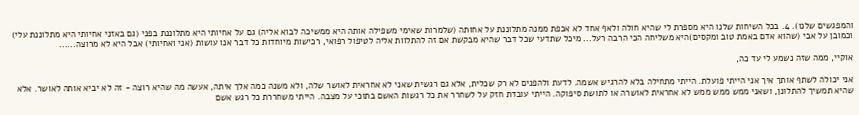והמפגשים שלנו). 4. בכל השיחות שלנו היא מספרת לי שהיא חולה ולאף אחד לא אכפת ממנה מתלוננת על אחותה (שלמרות שאימי משפילה אותה היא ממשיכה לבוא אליה) גם על אחיותי היא מתלוננת בפני (גם באזני אחיותי היא מתלוננת עלי) וכמובן על אבי (שהוא אדם באמת טוב ומקסים)היא משליחה הכי הרבה רעל... מיכל שתדעי שכל דבר שהיא מבקשת אם זה להתלוות אליה לטיפול רפואי, רכישות מיוחדות כל דבר אנו עושות (אני ואחיותי) אבל היא לא מרוצה......

אוקיי, ממה שזה נשמע לי עד כה,

אני יכולה לשתף אותך איך אני הייתי פועלת. הייתי מתחילה בלא להרגיש אשמה. לדעת ולהפנים לא רק שכלית, אלא גם רגשית שאני לא אחראית לאושר שלה, ולא משנה כמה אלך איתה, אעשה מה שהיא רוצה - זה לא יביא אותה לאושר. אלא שהיא תמשיך להתלונן, ושאני ממש ממש ממש לא אחראית לאושרה או לתושת סיפוקה. הייתי עובדת חזק על לשחרר את כל רגשות האשם בתוכי על מצבה. הייתי משחררת כל רגש אשם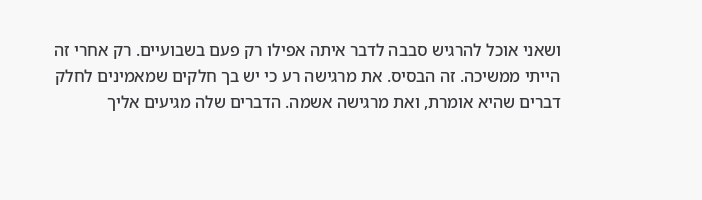ושאני אוכל להרגיש סבבה לדבר איתה אפילו רק פעם בשבועיים. רק אחרי זה הייתי ממשיכה. זה הבסיס. את מרגישה רע כי יש בך חלקים שמאמינים לחלק דברים שהיא אומרת, ואת מרגישה אשמה. הדברים שלה מגיעים אליך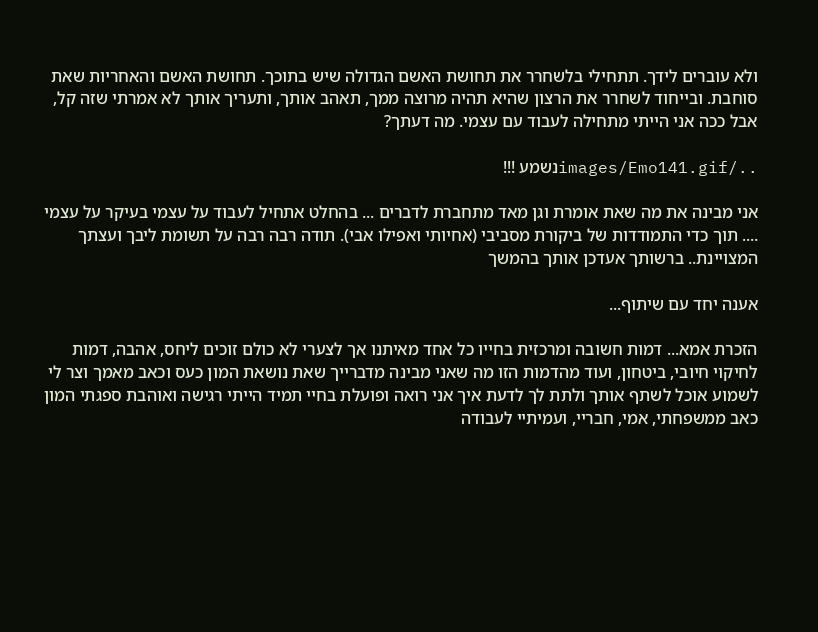ולא עוברים לידך. תתחילי בלשחרר את תחושת האשם הגדולה שיש בתוכך. תחושת האשם והאחריות שאת סוחבת. ובייחוד לשחרר את הרצון שהיא תהיה מרוצה ממך, תאהב אותך, ותעריך אותך לא אמרתי שזה קל, אבל ככה אני הייתי מתחילה לעבוד עם עצמי. מה דעתך?

../images/Emo141.gifנשמע !!!

אני מבינה את מה שאת אומרת וגן מאד מתחברת לדברים ... בהחלט אתחיל לעבוד על עצמי בעיקר על עצמי .... תוך כדי התמודדות של ביקורת מסביבי (אחיותי ואפילו אבי). תודה רבה רבה על תשומת ליבך ועצתך המצויינת.. ברשותך אעדכן אותך בהמשך

אענה יחד עם שיתוף...

הזכרת אמא... דמות חשובה ומרכזית בחייו כל אחד מאיתנו אך לצערי לא כולם זוכים ליחס, אהבה, דמות לחיקוי חיובי, ביטחון, ועוד מהדמות הזו מה שאני מבינה מדברייך שאת נושאת המון כעס וכאב מאמך וצר לי לשמוע אוכל לשתף אותך ולתת לך לדעת איך אני רואה ופועלת בחיי תמיד הייתי רגישה ואוהבת ספגתי המון כאב ממשפחתי, אמי, חבריי, ועמיתיי לעבודה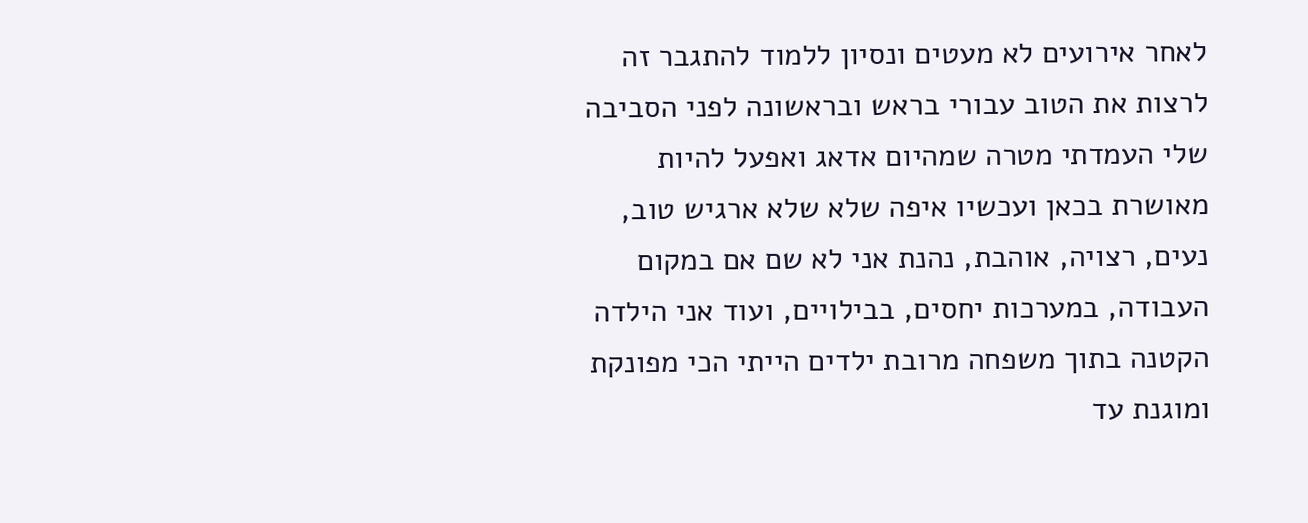לאחר אירועים לא מעטים ונסיון ללמוד להתגבר זה לרצות את הטוב עבורי בראש ובראשונה לפני הסביבה שלי העמדתי מטרה שמהיום אדאג ואפעל להיות מאושרת בכאן ועכשיו איפה שלא שלא ארגיש טוב, נעים, רצויה, אוהבת, נהנת אני לא שם אם במקום העבודה, במערכות יחסים, בבילויים, ועוד אני הילדה הקטנה בתוך משפחה מרובת ילדים הייתי הכי מפונקת ומוגנת עד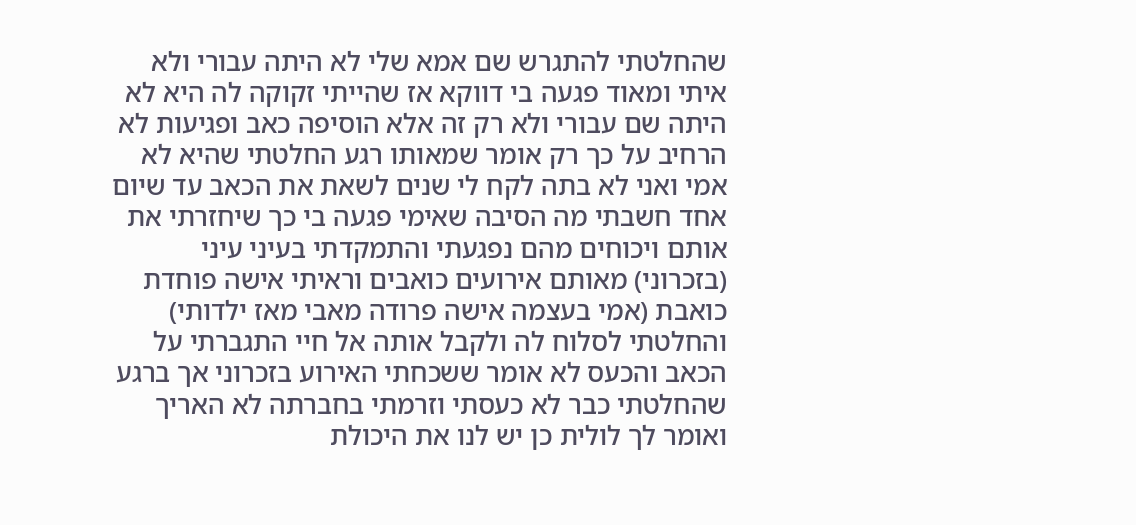שהחלטתי להתגרש שם אמא שלי לא היתה עבורי ולא איתי ומאוד פגעה בי דווקא אז שהייתי זקוקה לה היא לא היתה שם עבורי ולא רק זה אלא הוסיפה כאב ופגיעות לא הרחיב על כך רק אומר שמאותו רגע החלטתי שהיא לא אמי ואני לא בתה לקח לי שנים לשאת את הכאב עד שיום אחד חשבתי מה הסיבה שאימי פגעה בי כך שיחזרתי את אותם ויכוחים מהם נפגעתי והתמקדתי בעיני עיני (בזכרוני) מאותם אירועים כואבים וראיתי אישה פוחדת כואבת (אמי בעצמה אישה פרודה מאבי מאז ילדותי) והחלטתי לסלוח לה ולקבל אותה אל חיי התגברתי על הכאב והכעס לא אומר ששכחתי האירוע בזכרוני אך ברגע שהחלטתי כבר לא כעסתי וזרמתי בחברתה לא האריך ואומר לך לולית כן יש לנו את היכולת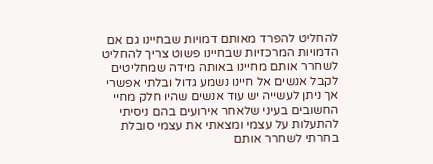להחליט להפרד מאותם דמויות שבחיינו גם אם הדמויות המרכזיות שבחיינו פשוט צריך להחליט לשחרר אותם מחיינו באותה מידה שמחליטים לקבל אנשים אל חיינו נשמע גדול ובלתי אפשרי אך ניתן לעשייה יש עוד אנשים שהיו חלק מחיי החשובים בעיני שלאחר אירועים בהם ניסיתי להתעלות על עצמי ומצאתי את עצמי סובלת בחרתי לשחרר אותם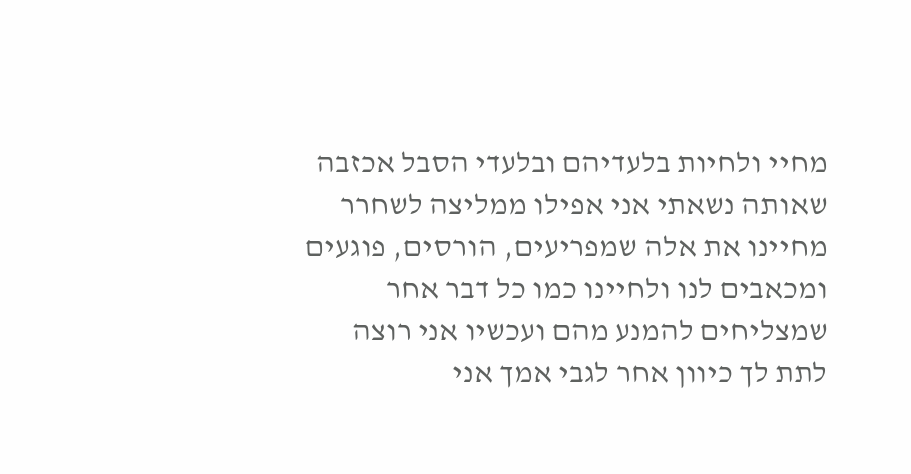מחיי ולחיות בלעדיהם ובלעדי הסבל אכזבה שאותה נשאתי אני אפילו ממליצה לשחרר מחיינו את אלה שמפריעים, הורסים, פוגעים ומכאבים לנו ולחיינו כמו כל דבר אחר שמצליחים להמנע מהם ועכשיו אני רוצה לתת לך כיוון אחר לגבי אמך אני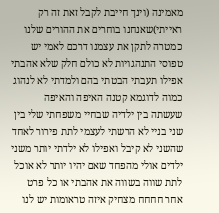מאמינה (וינך חייבת לקבל זאת זה רק ראייתי)שאנחנו בוחרים את ההורים שלנו כמטרה לתקן את עצמנו דרכם לאמי יש טפוסי התנהגויות לא כולם חלק שלא אהבתי אפילו תעבתי הבטתי בהם ולמדתי לא לנהוג כמוה לדוגמא קטנה האיפה והאיפה שעשתה בין ילדיה שבחיי משפחתי שלי בין שני בניי לא הרשתי לעצמי לתת פירור לאחד שהשני לא קיבל ואפילו לא ילדתי יותר משני ילדים אולי מהפחד שאם יהיו יותר לא אוכל לתת שווה בשווה את אהבתי או כל פרט אחר חחחח מצחיק איזה טראומות יש לנו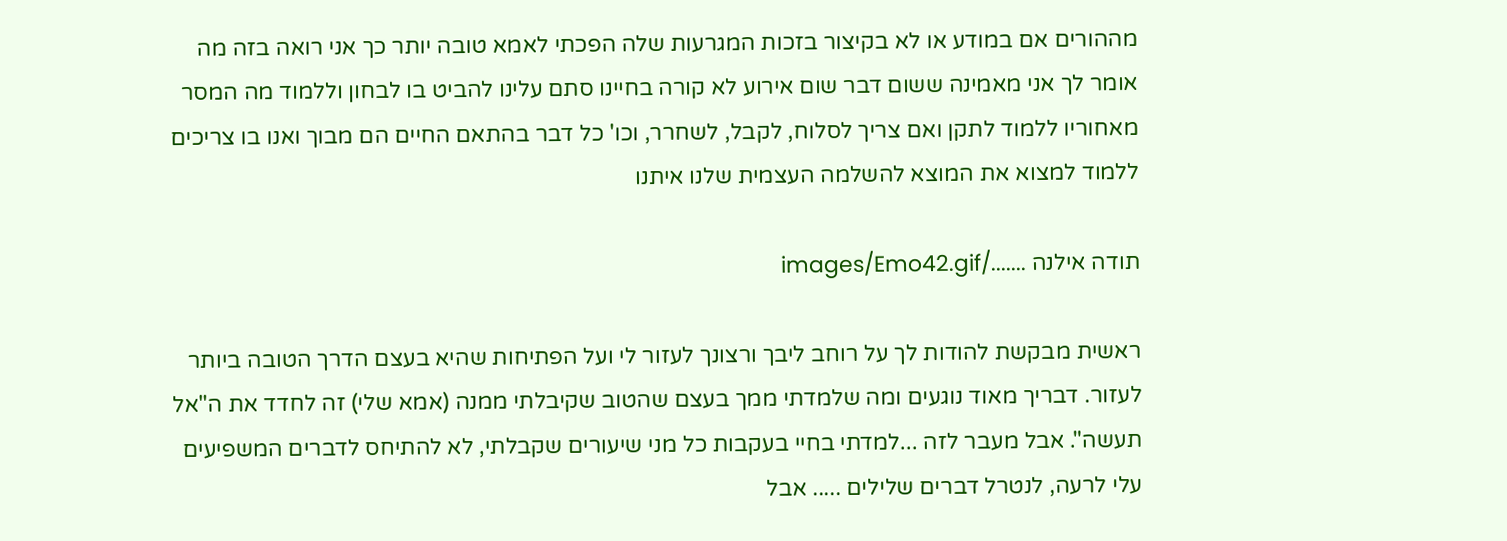מההורים אם במודע או לא בקיצור בזכות המגרעות שלה הפכתי לאמא טובה יותר כך אני רואה בזה מה אומר לך אני מאמינה ששום דבר שום אירוע לא קורה בחיינו סתם עלינו להביט בו לבחון וללמוד מה המסר מאחוריו ללמוד לתקן ואם צריך לסלוח, לקבל, לשחרר, וכו' כל דבר בהתאם החיים הם מבוך ואנו בו צריכים ללמוד למצוא את המוצא להשלמה העצמית שלנו איתנו

תודה אילנה ......./images/Emo42.gif

ראשית מבקשת להודות לך על רוחב ליבך ורצונך לעזור לי ועל הפתיחות שהיא בעצם הדרך הטובה ביותר לעזור. דבריך מאוד נוגעים ומה שלמדתי ממך בעצם שהטוב שקיבלתי ממנה (אמא שלי) זה לחדד את ה"אל תעשה". אבל מעבר לזה ...למדתי בחיי בעקבות כל מני שיעורים שקבלתי, לא להתיחס לדברים המשפיעים עלי לרעה, לנטרל דברים שלילים ..... אבל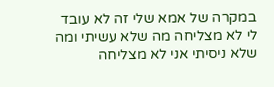במקרה של אמא שלי זה לא עובד לי לא מצליחה מה שלא עשיתי ומה שלא ניסיתי אני לא מצליחה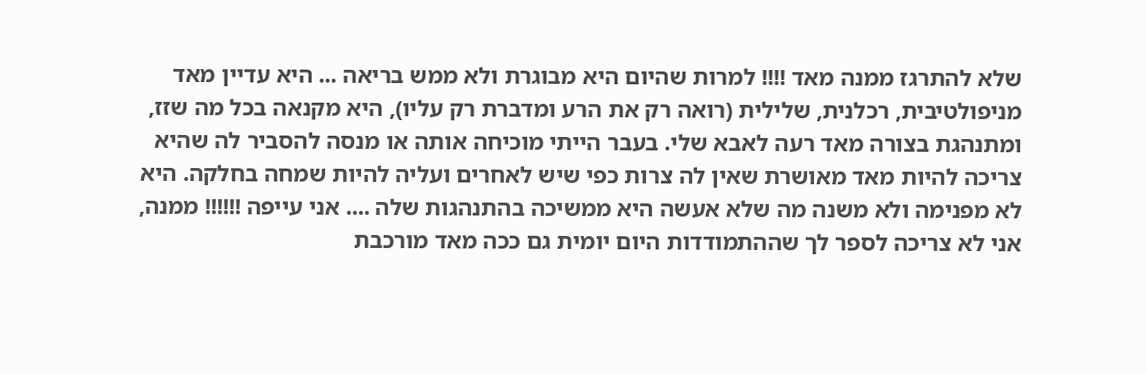שלא להתרגז ממנה מאד !!!! למרות שהיום היא מבוגרת ולא ממש בריאה ... היא עדיין מאד מניפולטיבית, רכלנית, שלילית (רואה רק את הרע ומדברת רק עליו), היא מקנאה בכל מה שזז, ומתנהגת בצורה מאד רעה לאבא שלי. בעבר הייתי מוכיחה אותה או מנסה להסביר לה שהיא צריכה להיות מאד מאושרת שאין לה צרות כפי שיש לאחרים ועליה להיות שמחה בחלקה. היא לא מפנימה ולא משנה מה שלא אעשה היא ממשיכה בהתנהגות שלה .... אני עייפה !!!!!! ממנה, אני לא צריכה לספר לך שההתמודדות היום יומית גם ככה מאד מורכבת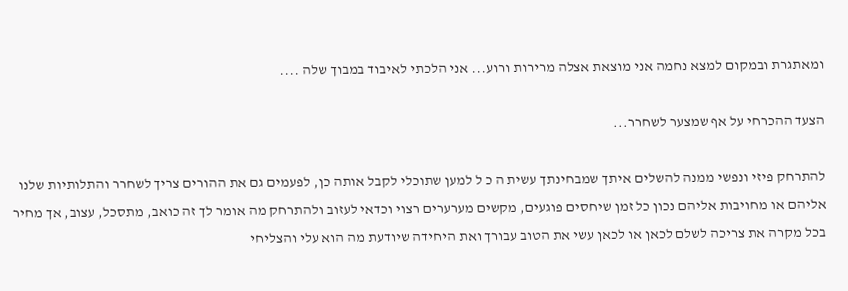ומאתגרת ובמקום למצא נחמה אני מוצאת אצלה מרירות ורוע... אני הלכתי לאיבוד במבוך שלה ....

הצעד ההכרחי על אף שמצער לשחרר...

להתרחק פיזי ונפשי ממנה להשלים איתך שמבחינתך עשית ה כ ל למען שתוכלי לקבל אותה כן, לפעמים גם את ההורים צריך לשחרר והתלותיות שלנו אליהם או מחויבות אליהם נכון כל זמן שיחסים פוגעים, מקשים מערערים רצוי וכדאי לעזוב ולהתרחק מה אומר לך זה כואב, מתסכל, עצוב, אך מחיר בכל מקרה את צריכה לשלם לכאן או לכאן עשי את הטוב עבורך ואת היחידה שיודעת מה הוא עלי והצליחי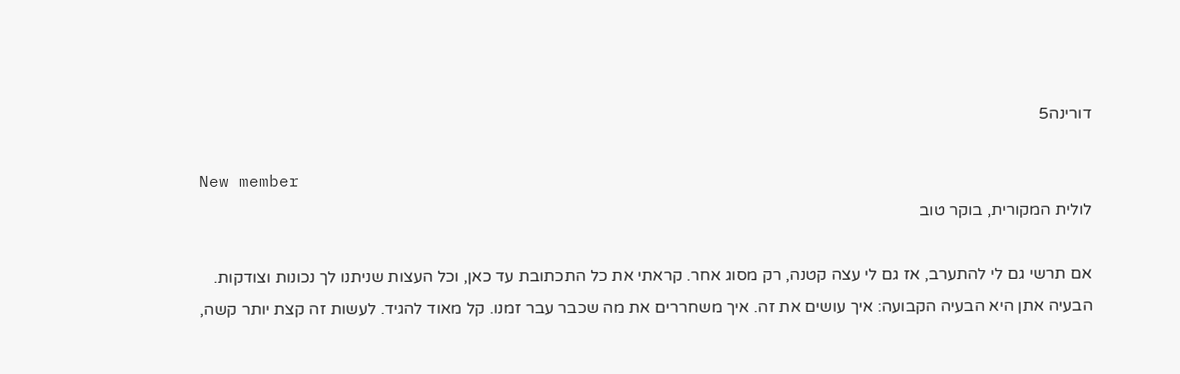דורינה5

New member
לולית המקורית, בוקר טוב

אם תרשי גם לי להתערב, אז גם לי עצה קטנה, רק מסוג אחר. קראתי את כל התכתובת עד כאן, וכל העצות שניתנו לך נכונות וצודקות. הבעיה אתן היא הבעיה הקבועה: איך עושים את זה. איך משחררים את מה שכבר עבר זמנו. קל מאוד להגיד. לעשות זה קצת יותר קשה,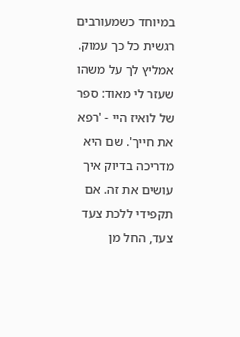במיוחד כשמעורבים רגשית כל כך עמוק. אמליץ לך על משהו שעזר לי מאוד: ספר של לואיז היי - 'רפא את חייך'. שם היא מדריכה בדיוק איך עושים את זה. אם תקפידי ללכת צעד צעד, החל מן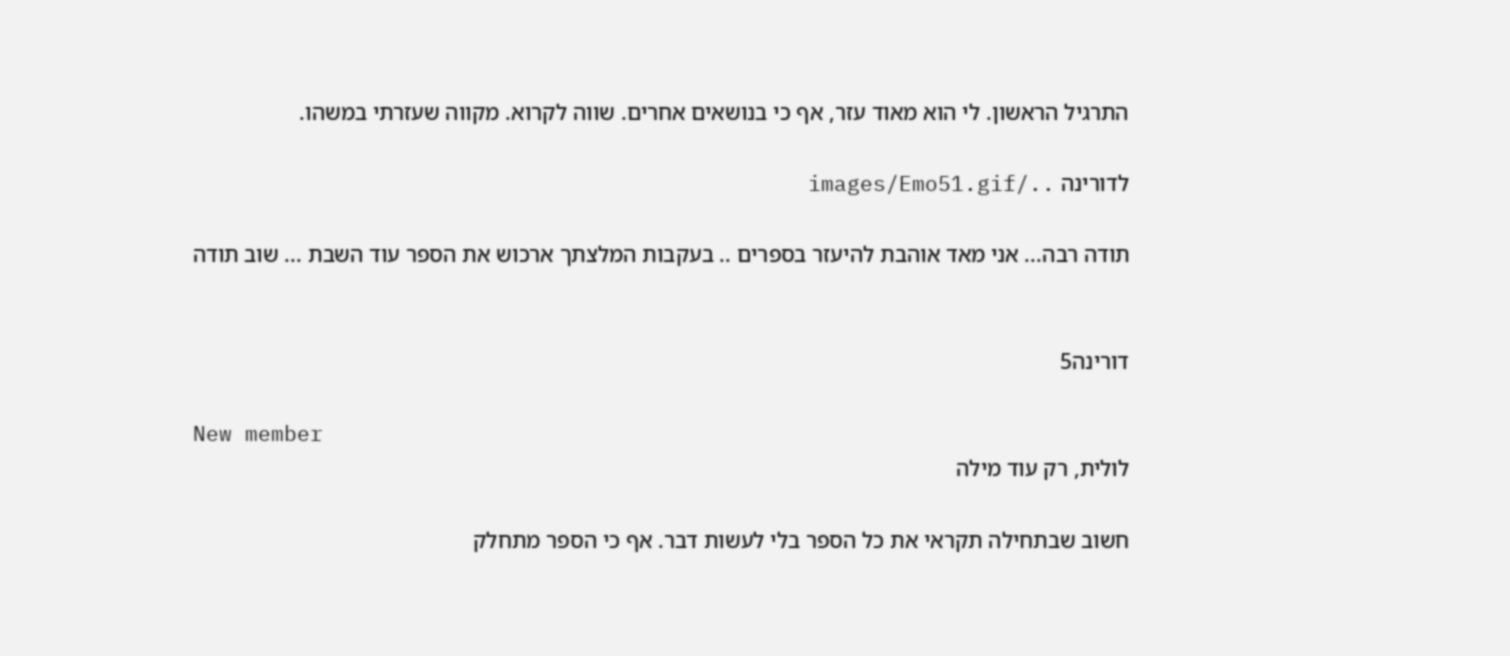התרגיל הראשון. לי הוא מאוד עזר, אף כי בנושאים אחרים. שווה לקרוא. מקווה שעזרתי במשהו.

לדורינה ../images/Emo51.gif

תודה רבה... אני מאד אוהבת להיעזר בספרים .. בעקבות המלצתך ארכוש את הספר עוד השבת ... שוב תודה


דורינה5

New member
לולית, רק עוד מילה

חשוב שבתחילה תקראי את כל הספר בלי לעשות דבר. אף כי הספר מתחלק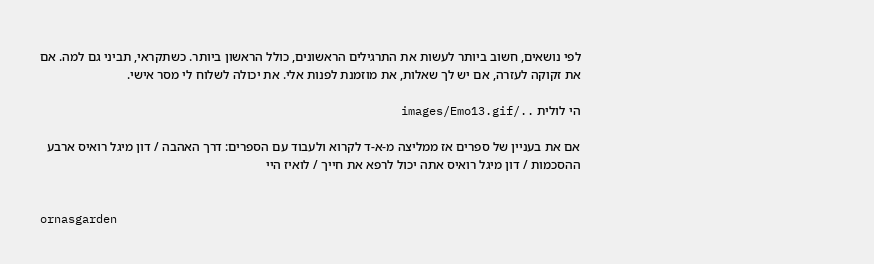לפי נושאים, חשוב ביותר לעשות את התרגילים הראשונים, כולל הראשון ביותר. כשתקראי, תביני גם למה. אם את זקוקה לעזרה, אם יש לך שאלות, את מוזמנת לפנות אלי. את יכולה לשלוח לי מסר אישי.

הי לולית ../images/Emo13.gif

אם את בעניין של ספרים אז ממליצה מ-א-ד לקרוא ולעבוד עם הספרים: דרך האהבה / דון מיגל רואיס ארבע ההסכמות / דון מיגל רואיס אתה יכול לרפא את חייך / לואיז היי


ornasgarden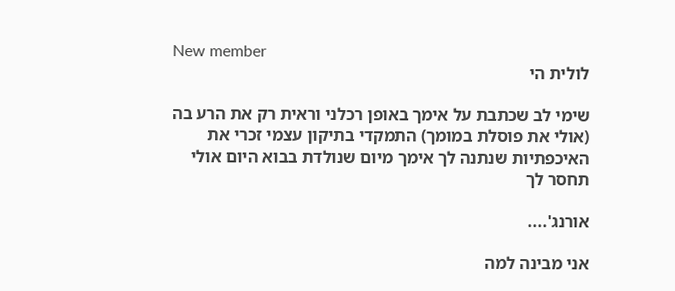New member
לולית הי

שימי לב שכתבת על אימך באופן רכלני וראית רק את הרע בה (אולי את פוסלת במומך) התמקדי בתיקון עצמי זכרי את האיכפתיות שנתנה לך אימך מיום שנולדת בבוא היום אולי תחסר לך

אורנג'....

אני מבינה למה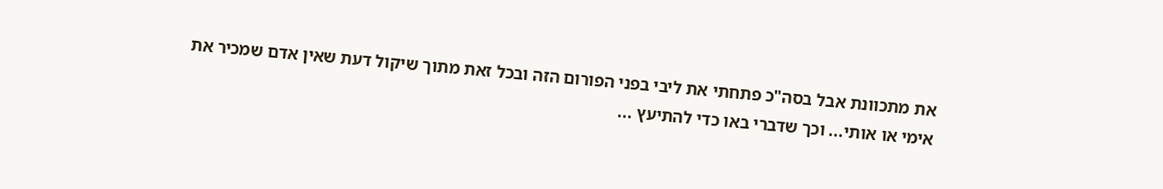את מתכוונת אבל בסה"כ פתחתי את ליבי בפני הפורום הזה ובכל זאת מתוך שיקול דעת שאין אדם שמכיר את אימי או אותי... וכך שדברי באו כדי להתיעץ ...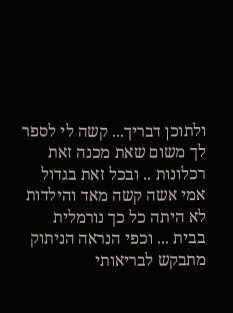ולתוכן דבריך... קשה לי לספר לך משום שאת מכנה זאת רכלונות .. ובכל זאת בגדול אמי אשה קשה מאד והילדות לא היתה כל כך נורמלית בבית ... וכפי הנראה הניתוק מתבקש לבריאותי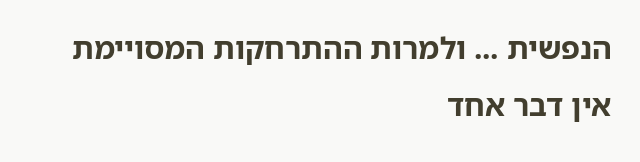הנפשית ... ולמרות ההתרחקות המסויימת אין דבר אחד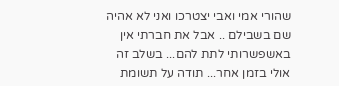שהורי אמי ואבי יצטרכו ואני לא אהיה שם בשבילם .. אבל את חברתי אין באשפשרותי לתת להם... בשלב זה אולי בזמן אחר... תודה על תשומת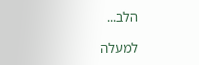הלב...

למעלה